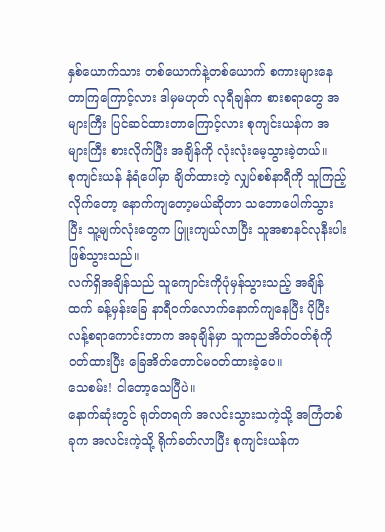နှစ်ယောက်သား တစ်ယောက်နဲ့တစ်ယောက် စကားများနေတာကြကြောင့်လား ဒါမှမဟုတ် လုရီချန်က စားစရာတွေ အများကြီး ပြင်ဆင်ထားတာကြောင့်လား စုကျင်းယန်က အများကြီး စားလိုက်ပြီး အချိန်ကို လုံးလုံးမေ့သွားခဲ့တယ်။
စုကျင်းယန် နံရံပေါ်မှာ ချိတ်ထားတဲ့ လျှပ်စစ်နာရီကို သူကြည့်လိုက်တော့ နောက်ကျတော့မယ်ဆိုတာ သဘောပေါက်သွားပြီး သူ့မျက်လုံးတွေက ပြူးကျယ်လာပြီး သူအစာနင်လုနီးပါးဖြစ်သွားသည်။
လက်ရှိအချိန်သည် သူကျောင်းကိုပုံမှန်သွားသည့် အချိန်ထက် ခန့်မှန်းခြေ နာရီဝက်လောက်နောက်ကျနေပြီး ပိုပြီးလန့်စရာကောင်းတာက အခုချိန်မှာ သူကညအိတ်ဝတ်စုံကို ဝတ်ထားပြီး ခြေအိတ်တောင်မဝတ်ထားခဲ့ပေ။
သေစမ်း! ငါတော့သေပြီပဲ။
နောက်ဆုံးတွင် ရုတ်တရက် အလင်းသွားသကဲ့သို့ အကြံတစ်ခုက အလင်းကဲ့သို့ ရိုက်ခတ်လာပြီး စုကျင်းယန်က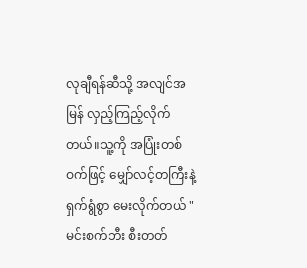လုချီရန်ဆီသို့ အလျင်အမြန် လှည့်ကြည့်လိုက်တယ်။သူ့ကို အပြုံးတစ်ဝက်ဖြင့် မျှော်လင့်တကြီးနဲ့ ရှက်ရွံစွာ မေးလိုက်တယ် "မင်းစက်ဘီး စီးတတ်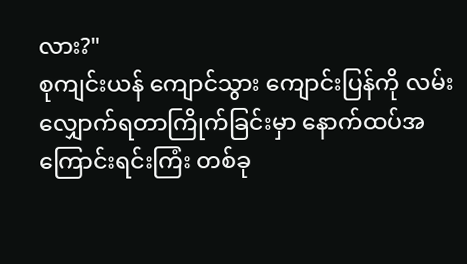လား?"
စုကျင်းယန် ကျောင်သွား ကျောင်းပြန်ကို လမ်းလျှောက်ရတာကြိုက်ခြင်းမှာ နောက်ထပ်အကြောင်းရင်းကြံး တစ်ခု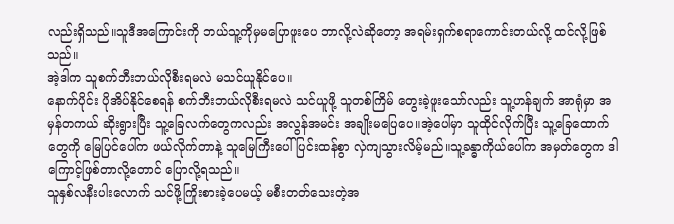လည်းရှိသည်။သူဒီအကြောင်းကို ဘယ်သူ့ကိုမှမပြောဖူးပေ ဘာလို့လဲဆိုတော့ အရမ်းရှက်စရာကောင်းတယ်လို့ ထင်လို့ဖြစ်သည်။
အဲ့ဒါက သူစက်ဘီးဘယ်လိုစီးရမလဲ မသင်ယူနိုင်ပေ။
နောက်ပိုင်း ပိုအိပ်နိုင်စေရန် စက်ဘီးဘယ်လိုစီးရမလဲ သင်ယူဖို့ သူတစ်ကြိမ် တွေးခဲ့ဖူးသော်လည်း သူ့ဟန်ချက် အာရုံမှာ အမှန်တကယ် ဆိုးရွားပြီး သူ့ခြေလက်တွေကလည်း အလွန်အမင်း အချိုးမပြေပေ။အဲ့ပေါ်မှာ သူထိုင်လိုက်ပြီး သူ့ခြေထောက်တွေကို မြေပြင်ပေါ်က ဖယ်လိုက်တာနဲ့ သူမြေကြီးပေါ် ပြင်းထန်စွာ လှဲကျသွားလိမ့်မည်။သူ့ခန္ဓာကိုယ်ပေါ်က အမှတ်တွေက ဒါကြောင့်ဖြစ်တာလို့တောင် ပြောလို့ရသည်။
သူနှစ်လနီးပါးလောက် သင်ဖို့ကြိုးစားခဲ့ပေမယ့် မစီးတတ်သေးတဲ့အ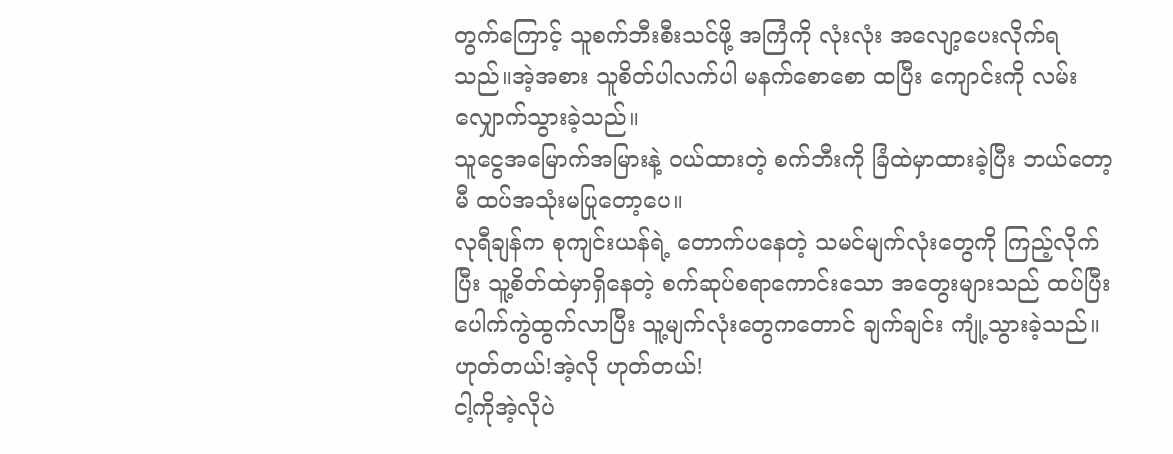တွက်ကြောင့် သူစက်ဘီးစီးသင်ဖို့ အကြံကို လုံးလုံး အလျော့ပေးလိုက်ရသည်။အဲ့အစား သူစိတ်ပါလက်ပါ မနက်စောစော ထပြီး ကျောင်းကို လမ်းလျှောက်သွားခဲ့သည်။
သူငွေအမြောက်အမြားနဲ့ ဝယ်ထားတဲ့ စက်ဘီးကို ခြံထဲမှာထားခဲ့ပြီး ဘယ်တော့မီ ထပ်အသုံးမပြုတော့ပေ။
လုရီချန်က စုကျင်းယန်ရဲ့ တောက်ပနေတဲ့ သမင်မျက်လုံးတွေကို ကြည့်လိုက်ပြီး သူ့စိတ်ထဲမှာရှိနေတဲ့ စက်ဆုပ်စရာကောင်းသော အတွေးများသည် ထပ်ပြီးပေါက်ကွဲထွက်လာပြီး သူ့မျက်လုံးတွေကတောင် ချက်ချင်း ကျုံ့သွားခဲ့သည်။
ဟုတ်တယ်!အဲ့လို ဟုတ်တယ်!
ငါ့ကိုအဲ့လိုပဲ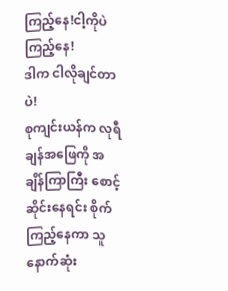ကြည့်နေ!ငါ့ကိုပဲ ကြည့်နေ!
ဒါက ငါလိုချင်တာပဲ!
စုကျင်းယန်က လုရီချန်အဖြေကို အချိန်ကြာကြီး စောင့်ဆိုင်းနေရင်း စိုက်ကြည့်နေကာ သူနောက်ဆုံး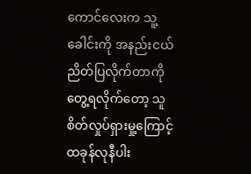ကောင်လေးက သူ့ခေါင်းကို အနည်းငယ် ညိတ်ပြလိုက်တာကို တွေ့ရလိုက်တော့ သူစိတ်လှုပ်ရှားမှု့ကြောင့် ထခုန်လုနီပါး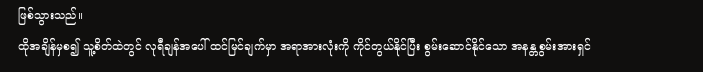ဖြစ်သွားသည်။
ထိုအချိန်မှစ၍ သူ့စိတ်ထဲတွင် လုရီချန်အပေါ် ထင်မြင်ချက်မှာ အရာအားလုံးကို ကိုင်တွယ်နိုင်ပြီး စွမ်းဆောင်နိုင်သော အနန္တစွမ်းအားရှင်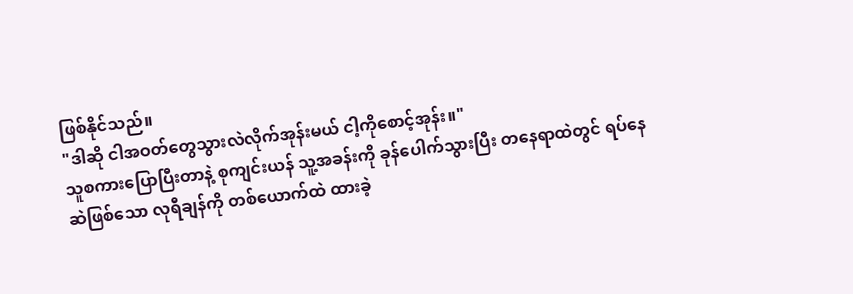ဖြစ်နိုင်သည်။
"ဒါဆို ငါအဝတ်တွေသွားလဲလိုက်အုန်းမယ် ငါ့ကိုစောင့်အုန်း။"
သူစကားပြောပြီးတာနဲ့ စုကျင်းယန် သူ့အခန်းကို ခုန်ပေါက်သွားပြီး တနေရာထဲတွင် ရပ်နေဆဲဖြစ်သော လုရီချန်ကို တစ်ယောက်ထဲ ထားခဲ့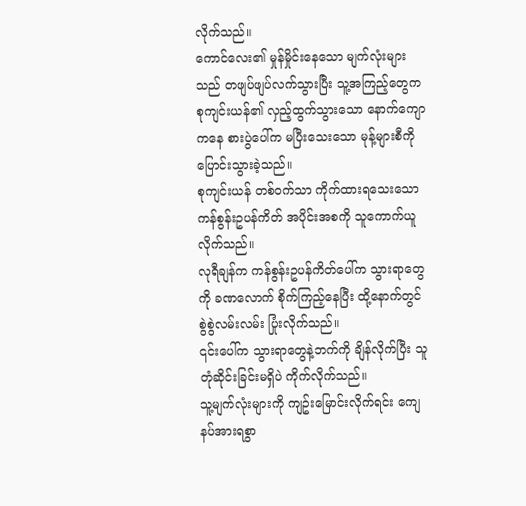လိုက်သည်။
ကောင်လေး၏ မှုန်မှိုင်းနေသော မျက်လုံးများသည် တဖျပ်ဖျပ်လက်သွားပြီး သူ့အကြည့်တွေက စုကျင်းယန်၏ လှည့်ထွက်သွားသော နောက်ကျောကနေ စားပွဲပေါ်က မပြီးသေးသော မုန့်များစီကို ပြောင်းသွားခဲ့သည်။
စုကျင်းယန် တစ်ဝက်သာ ကိုက်ထားရသေးသော ကန်စွန်းဥပန်ကိတ် အပိုင်းအစကို သူကောက်ယူလိုက်သည်။
လုရီချန်က ကန်စွန်းဥပန်ကိတ်ပေါ်က သွားရာတွေကို ခဏလောက် စိုက်ကြည့်နေပြီး ထို့နောက်တွင် စွဲစွဲလမ်းလမ်း ပြုံးလိုက်သည်။
၎င်းပေါ်က သွားရာတွေနဲ့ဘက်ကို ချိန်လိုက်ပြီး သူတုံဆိုင်းခြင်းမရှိပဲ ကိုက်လိုက်သည်။
သူ့မျက်လုံးများကို ကျဥ်းမြောင်းလိုက်ရင်း ကျေနပ်အားရစွာ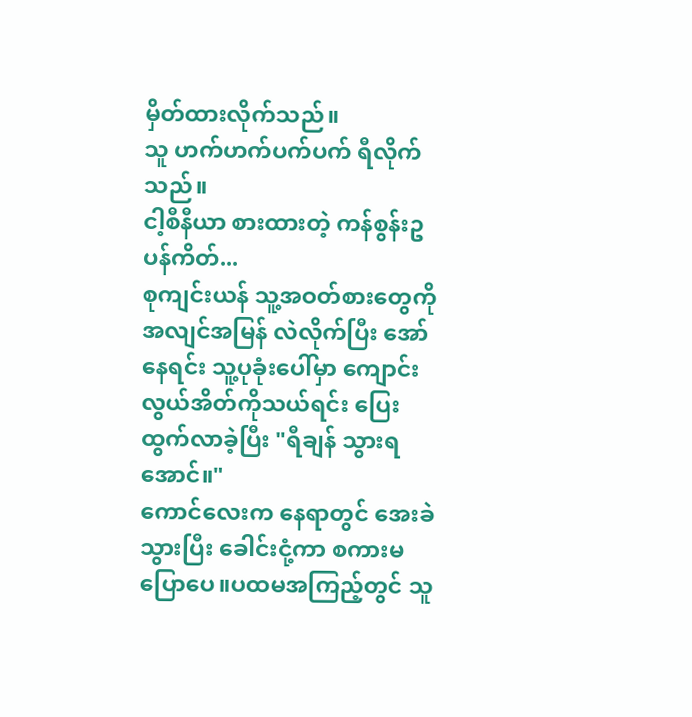မှိတ်ထားလိုက်သည်။
သူ ဟက်ဟက်ပက်ပက် ရီလိုက်သည်။
ငါ့စီနီယာ စားထားတဲ့ ကန်စွန်းဥပန်ကိတ်...
စုကျင်းယန် သူ့အဝတ်စားတွေကို အလျင်အမြန် လဲလိုက်ပြီး အော်နေရင်း သူ့ပုခုံးပေါ်မှာ ကျောင်းလွယ်အိတ်ကိုသယ်ရင်း ပြေးထွက်လာခဲ့ပြီး "ရီချန် သွားရအောင်။"
ကောင်လေးက နေရာတွင် အေးခဲသွားပြီး ခေါင်းငုံ့ကာ စကားမပြောပေ။ပထမအကြည့်တွင် သူ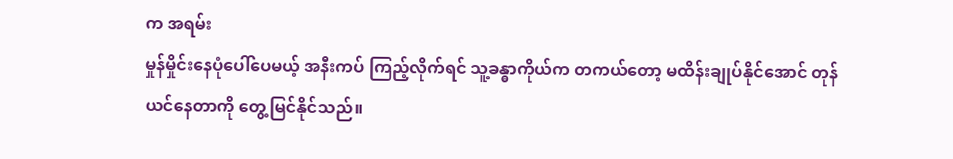က အရမ်း
မှုန်မှိုင်းနေပုံပေါ်ပေမယ့် အနီးကပ် ကြည့်လိုက်ရင် သူ့ခန္ဓာကိုယ်က တကယ်တော့ မထိန်းချုပ်နိုင်အောင် တုန်ယင်နေတာကို တွေ့မြင်နိုင်သည်။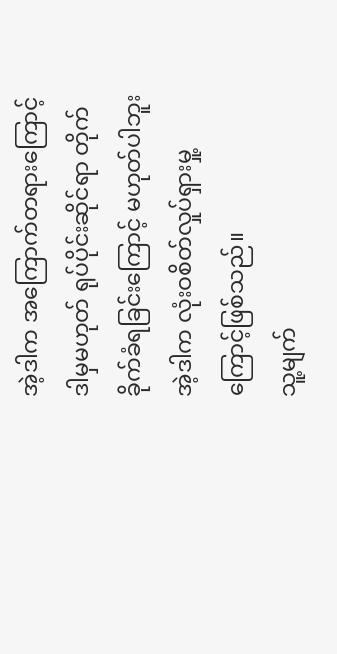အဲ့ဒါက အကြောက်တရားကြောင့် ဒါမှမဟုတ် ရုပ်ပိုင်းဆိုင်ရာ တိုက်ခိုက်ခံရခြင်းကြောင့် မဟုတ်ပါဘူး အဲ့ဒါက လုံးဝစိတ်လှုပ်ရှားမှု့ကြောင့်ဖြစ်သည်။
သူ့မျက်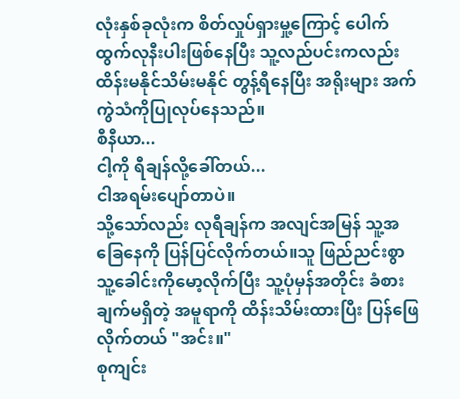လုံးနှစ်ခုလုံးက စိတ်လှုပ်ရှားမှု့ကြောင့် ပေါက်ထွက်လုနီးပါးဖြစ်နေပြီး သူ့လည်ပင်းကလည်း ထိန်းမနိုင်သိမ်းမနိုင် တွန့်ရီနေပြီး အရိုးများ အက်ကွဲသံကိုပြုလုပ်နေသည်။
စီနီယာ...
ငါ့ကို ရီချန်လို့ခေါ်တယ်...
ငါအရမ်းပျော်တာပဲ။
သို့သော်လည်း လုရီချန်က အလျင်အမြန် သူ့အခြေနေကို ပြန်ပြင်လိုက်တယ်။သူ ဖြည်ညင်းစွာ သူ့ခေါင်းကိုမော့လိုက်ပြီး သူ့ပုံမှန်အတိုင်း ခံစားချက်မရှိတဲ့ အမူရာကို ထိန်းသိမ်းထားပြီး ပြန်ဖြေလိုက်တယ် "အင်း။"
စုကျင်း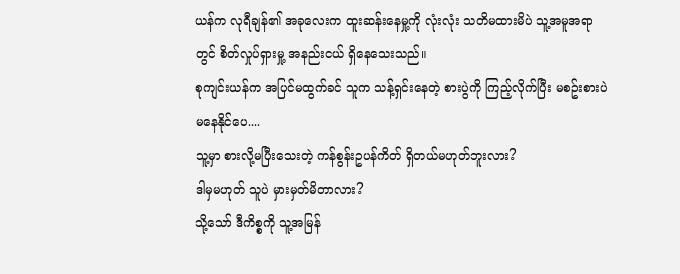ယန်က လုရီချန်၏ အခုလေးက ထူးဆန်းနေမှု့ကို လုံးလုံး သတိမထားမိပဲ သူ့အမူအရာတွင် စိတ်လှုပ်ရှားမှု့ အနည်းငယ် ရှိနေသေးသည်။
စုကျင်းယန်က အပြင်မထွက်ခင် သူက သန့်ရှင်းနေတဲ့ စားပွဲကို ကြည့်လိုက်ပြီး မစဥ်းစားပဲမနေနိုင်ပေ....
သူ့မှာ စားလို့မပြီးသေးတဲ့ ကန်စွန်းဥပန်ကိတ် ရှိတယ်မဟုတ်ဘူးလား?
ဒါမှမဟုတ် သူပဲ မှားမှတ်မိတာလား?
သို့သော် ဒီကိစ္စကို သူ့အမြန်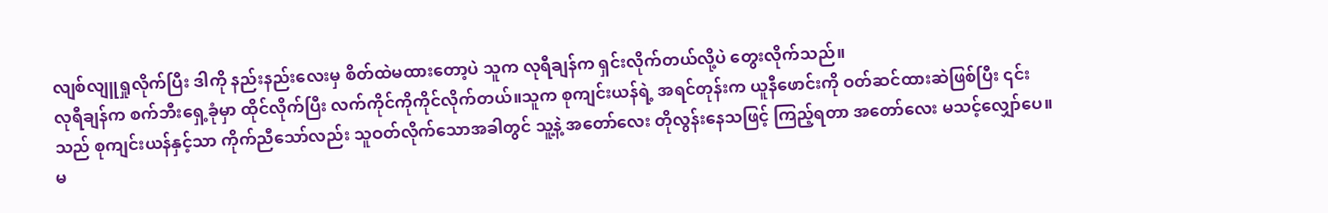လျစ်လျူရှုလိုက်ပြီး ဒါကို နည်းနည်းလေးမှ စိတ်ထဲမထားတော့ပဲ သူက လုရီချန်က ရှင်းလိုက်တယ်လို့ပဲ တွေးလိုက်သည်။
လုရီချန်က စက်ဘီးရှေ့ခုံမှာ ထိုင်လိုက်ပြီး လက်ကိုင်ကိုကိုင်လိုက်တယ်။သူက စုကျင်းယန်ရဲ့ အရင်တုန်းက ယူနီဖောင်းကို ဝတ်ဆင်ထားဆဲဖြစ်ပြီး ၎င်းသည် စုကျင်းယန်နှင့်သာ ကိုက်ညီသော်လည်း သူဝတ်လိုက်သောအခါတွင် သူ့နဲ့ အတော်လေး တိုလွန်းနေသဖြင့် ကြည့်ရတာ အတော်လေး မသင့်လျှော်ပေ။
မ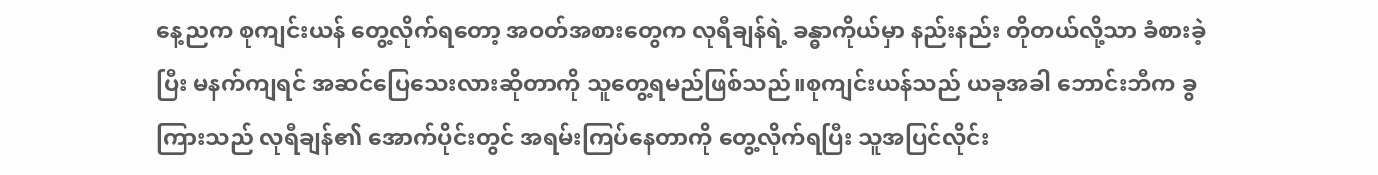နေ့ညက စုကျင်းယန် တွေ့လိုက်ရတော့ အဝတ်အစားတွေက လုရီချန်ရဲ့ ခန္ဓာကိုယ်မှာ နည်းနည်း တိုတယ်လို့သာ ခံစားခဲ့ပြီး မနက်ကျရင် အဆင်ပြေသေးလားဆိုတာကို သူတွေ့ရမည်ဖြစ်သည်။စုကျင်းယန်သည် ယခုအခါ ဘောင်းဘီက ခွကြားသည် လုရီချန်၏ အောက်ပိုင်းတွင် အရမ်းကြပ်နေတာကို တွေ့လိုက်ရပြီး သူအပြင်လိုင်း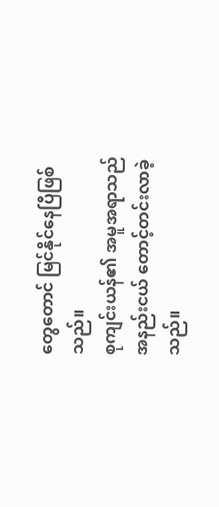တွေတောင် မြင်နိုင်နေပြီဖြစ်သည်။
စုကျင်းယန်၏ အမူအရာသည် အနည်းငယ် တောင့်တင်းလာခဲ့သည်။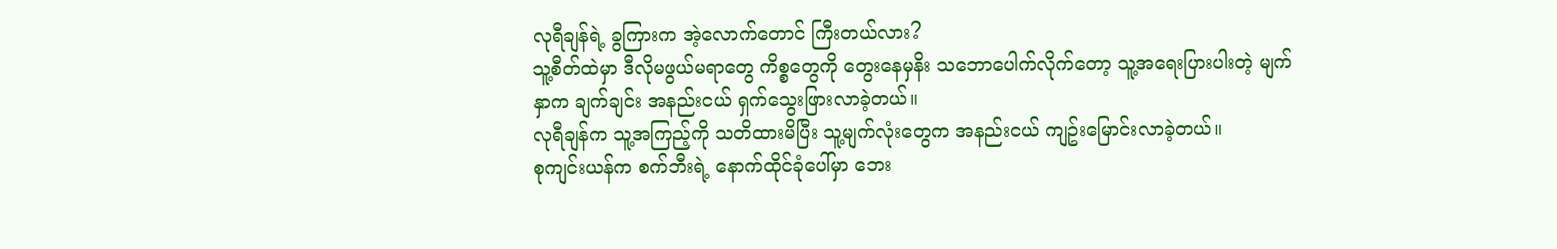လုရီချန်ရဲ့ ခွကြားက အဲ့လောက်တောင် ကြီးတယ်လား?
သူ့စီတ်ထဲမှာ ဒီလိုမဖွယ်မရာတွေ ကိစ္စတွေကို တွေးနေမှနိး သဘောပေါက်လိုက်တော့ သူ့အရေးပြားပါးတဲ့ မျက်နှာက ချက်ချင်း အနည်းငယ် ရှက်သွေးဖြားလာခဲ့တယ်။
လုရီချန်က သူ့အကြည့်ကို သတိထားမိပြီး သူ့မျက်လုံးတွေက အနည်းငယ် ကျဥ်းမြောင်းလာခဲ့တယ်။
စုကျင်းယန်က စက်ဘီးရဲ့ နောက်ထိုင်ခုံပေါ်မှာ ဘေး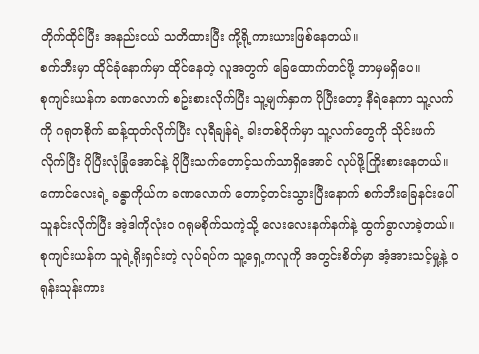တိုက်ထိုင်ပြီး အနည်းငယ် သတိထားပြီး ကို့ရို့ကားယားဖြစ်နေတယ်။
စက်ဘီးမှာ ထိုင်ခုံနောက်မှာ ထိုင်နေတဲ့ လူအတွက် ခြေထောက်တင်ဖို့ ဘာမှမရှိပေ။
စုကျင်းယန်က ခဏလောက် စဥ်းစားလိုက်ပြီး သူ့မျက်နှာက ပိုပြီးတော့ နီရဲနေကာ သူ့လက်ကို ဂရုတစိုက် ဆန့်ထုတ်လိုက်ပြီး လုရီချန်ရဲ့ ခါးတစ်ဝိုက်မှာ သူ့လက်တွေကို သိုင်းဖက်လိုက်ပြီး ပိုပြီးလုံခြုံအောင်နဲ့ ပိုပြီးသက်တောင့်သက်သာရှိအောင် လုပ်ဖို့ကြိုးစားနေတယ်။
ကောင်လေးရဲ့ ခန္ဓာကိုယ်က ခဏလောက် တောင့်တင်းသွားပြီးနောက် စက်ဘီးခြေနင်းပေါ် သူနင်းလိုက်ပြီး အဲ့ဒါကိုလုံးဝ ဂရုမစိုက်သကဲ့သို့ လေးလေးနက်နက်နဲ့ ထွက်ခွာလာခဲ့တယ်။
စုကျင်းယန်က သူရဲ့ရိုးရှင်းတဲ့ လုပ်ရပ်က သူ့ရှေ့ကလူကို အတွင်းစိတ်မှာ အံ့အားသင့်မှု့နဲ့ ဝရုန်းသုန်းကား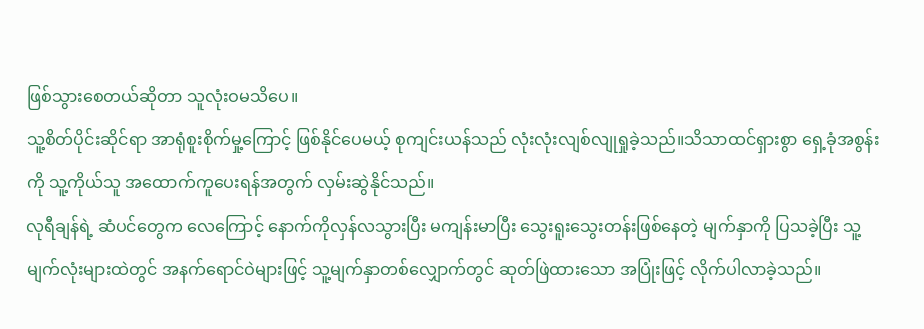ဖြစ်သွားစေတယ်ဆိုတာ သူလုံးဝမသိပေ။
သူ့စိတ်ပိုင်းဆိုင်ရာ အာရုံစူးစိုက်မှု့ကြောင့် ဖြစ်နိုင်ပေမယ့် စုကျင်းယန်သည် လုံးလုံးလျစ်လျုရှုခဲ့သည်။သိသာထင်ရှားစွာ ရှေ့ခုံအစွန်းကို သူ့ကိုယ်သူ အထောက်ကူပေးရန်အတွက် လှမ်းဆွဲနိုင်သည်။
လုရီချန်ရဲ့ ဆံပင်တွေက လေကြောင့် နောက်ကိုလှန်လသွားပြီး မကျန်းမာပြီး သွေးရူးသွေးတန်းဖြစ်နေတဲ့ မျက်နှာကို ပြသခဲ့ပြီး သူ့မျက်လုံးများထဲတွင် အနက်ရောင်ဝဲများဖြင့် သူ့မျက်နှာတစ်လျှောက်တွင် ဆုတ်ဖြဲထားသော အပြုံးဖြင့် လိုက်ပါလာခဲ့သည်။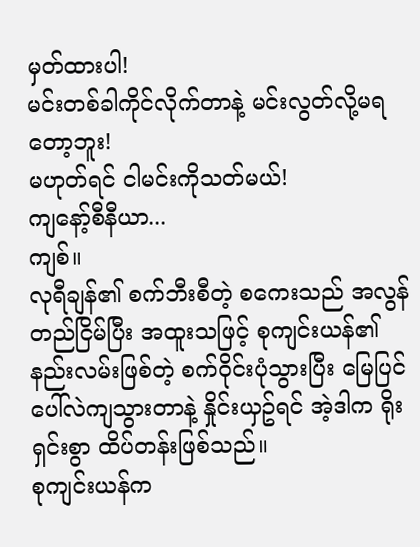မှတ်ထားပါ!
မင်းတစ်ခါကိုင်လိုက်တာနဲ့ မင်းလွတ်လို့မရတော့ဘူး!
မဟုတ်ရင် ငါမင်းကိုသတ်မယ်!
ကျနော့်စီနီယာ...
ကျစ်။
လုရီချန်၏ စက်ဘီးစီတဲ့ စကေးသည် အလွန်တည်ငြိမ်ပြီး အထူးသဖြင့် စုကျင်းယန်၏ နည်းလမ်းဖြစ်တဲ့ စက်ဝိုင်းပုံသွားပြီး မြေပြင်ပေါ်လဲကျသွားတာနဲ့ နှိုင်းယှဥ်ရင် အဲ့ဒါက ရိုးရှင်းစွာ ထိပ်တန်းဖြစ်သည်။
စုကျင်းယန်က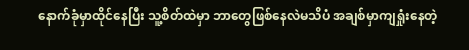နောက်ခုံမှာထိုင်နေပြီး သူ့စိတ်ထဲမှာ ဘာတွေဖြစ်နေလဲမသိပံ အချစ်မှာကျရှုံးနေတဲ့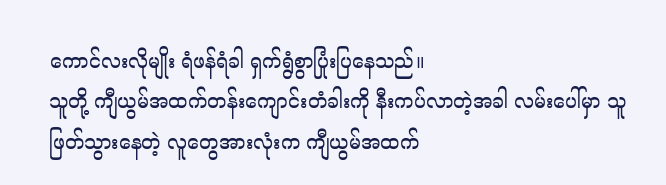ကောင်လးလိုမျိုး ရံဖန်ရံခါ ရှက်ရွံစွာပြုံးပြနေသည်။
သူတို့ ကျီယွမ်အထက်တန်းကျောင်းတံခါးကို နီးကပ်လာတဲ့အခါ လမ်းပေါ်မှာ သူဖြတ်သွားနေတဲ့ လူတွေအားလုံးက ကျီယွမ်အထက်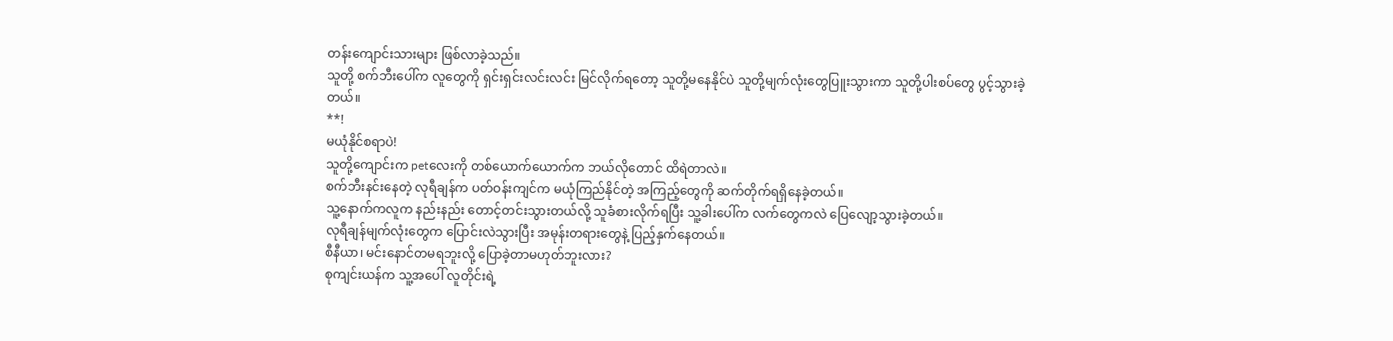တန်းကျောင်းသားများ ဖြစ်လာခဲ့သည်။
သူတို့ စက်ဘီးပေါ်က လူတွေကို ရှင်းရှင်းလင်းလင်း မြင်လိုက်ရတော့ သူတို့မနေနိုင်ပဲ သူတို့မျက်လုံးတွေပြူးသွားကာ သူတို့ပါးစပ်တွေ ပွင့်သွားခဲ့တယ်။
**!
မယုံနိုင်စရာပဲ!
သူတို့ကျောင်းက petလေးကို တစ်ယောက်ယောက်က ဘယ်လိုတောင် ထိရဲတာလဲ။
စက်ဘီးနင်းနေတဲ့ လုရီချန်က ပတ်ဝန်းကျင်က မယုံကြည်နိုင်တဲ့ အကြည့်တွေကို ဆက်တိုက်ရရှိနေခဲ့တယ်။
သူ့နောက်ကလူက နည်းနည်း တောင့်တင်းသွားတယ်လို့ သူခံစားလိုက်ရပြီး သူ့ခါးပေါ်က လက်တွေကလဲ ပြေလျော့သွားခဲ့တယ်။
လုရီချန်မျက်လုံးတွေက ပြောင်းလဲသွားပြီး အမုန်းတရားတွေနဲ့ ပြည့်နှက်နေတယ်။
စီနီယာ၊ မင်းနောင်တမရဘူးလို့ ပြောခဲ့တာမဟုတ်ဘူးလား?
စုကျင်းယန်က သူ့အပေါ် လူတိုင်းရဲ့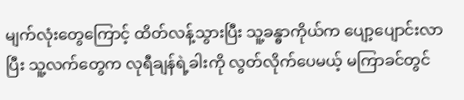မျက်လုံးတွေကြောင့် ထိတ်လန့်သွားပြီး သူ့ခန္ဓာကိုယ်က ပျော့ပျောင်းလာပြီး သူ့လက်တွေက လုရီချန်ရဲ့ခါးကို လွတ်လိုက်ပေမယ့် မကြာခင်တွင်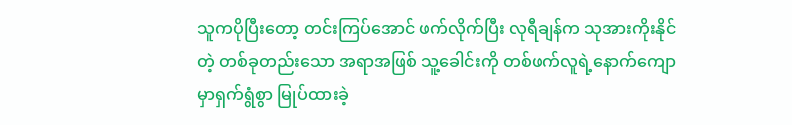သူကပိုပြီးတော့ တင်းကြပ်အောင် ဖက်လိုက်ပြီး လုရီချန်က သုအားကိုးနိုင်တဲ့ တစ်ခုတည်းသော အရာအဖြစ် သူ့ခေါင်းကို တစ်ဖက်လူရဲ့နောက်ကျောမှာရှက်ရွံစွာ မြုပ်ထားခဲ့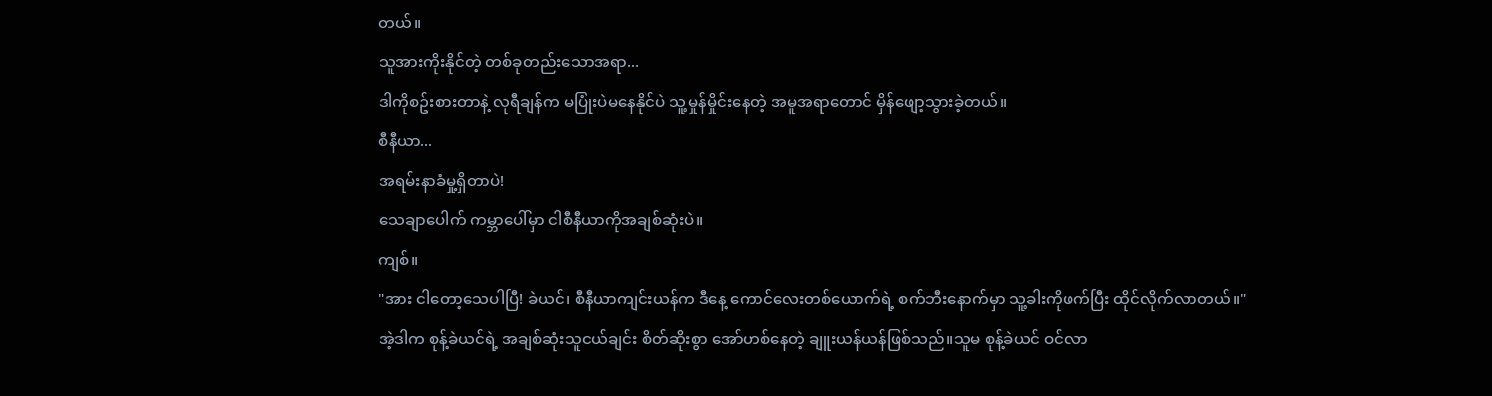တယ်။
သူအားကိုးနိုင်တဲ့ တစ်ခုတည်းသောအရာ...
ဒါကိုစဥ်းစားတာနဲ့ လုရီချန်က မပြုံးပဲမနေနိုင်ပဲ သူ့မှုန်မှိုင်းနေတဲ့ အမူအရာတောင် မှိန်ဖျော့သွားခဲ့တယ်။
စီနီယာ...
အရမ်းနာခံမှု့ရှိတာပဲ!
သေချာပေါက် ကမ္ဘာပေါ်မှာ ငါစီနီယာကိုအချစ်ဆုံးပဲ။
ကျစ်။
"အား ငါတော့သေပါပြီ! ခဲယင်၊ စီနီယာကျင်းယန်က ဒီနေ့ ကောင်လေးတစ်ယောက်ရဲ့ စက်ဘီးနောက်မှာ သူ့ခါးကိုဖက်ပြီး ထိုင်လိုက်လာတယ်။"
အဲ့ဒါက စုန့်ခဲယင်ရဲ့ အချစ်ဆုံးသူငယ်ချင်း စိတ်ဆိုးစွာ အော်ဟစ်နေတဲ့ ချူးယန်ယန်ဖြစ်သည်။သူမ စုန့်ခဲယင် ဝင်လာ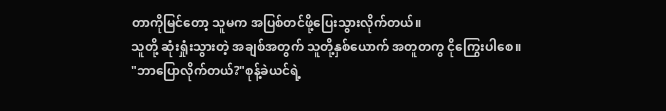တာကိုမြင်တော့ သူမက အပြစ်တင်ဖို့ပြေးသွားလိုက်တယ်။
သူတို့ ဆုံးရှုံးသွားတဲ့ အချစ်အတွက် သူတို့နှစ်ယောက် အတူတကွ ငိုကြွေးပါစေ။
"ဘာပြောလိုက်တယ်?"စုန့်ခဲယင်ရဲ့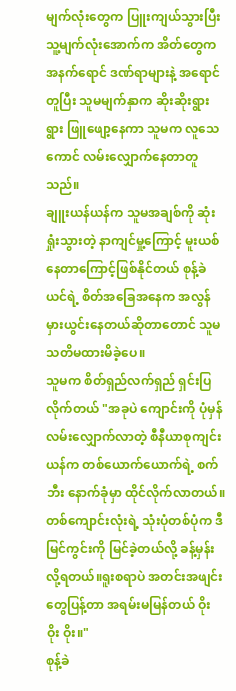မျက်လုံးတွေက ပြူးကျယ်သွားပြီး သူ့မျက်လုံးအောက်က အိတ်တွေက အနက်ရောင် ဒဏ်ရာများနဲ့ အရောင်တူပြီး သူမမျက်နှာက ဆိုးဆိုးရွားရွား ဖြူဖျော့နေကာ သူမက လူသေကောင် လမ်းလျှောက်နေတာတူသည်။
ချူးယန်ယန်က သူမအချစ်ကို ဆုံးရှုံးသွားတဲ့ နာကျင်မှု့ကြောင့် မူးယစ်နေတာကြောင့်ဖြစ်နိုင်တယ် စုန့်ခဲယင်ရဲ့ စိတ်အခြေအနေက အလွန်မှားယွင်းနေတယ်ဆိုတာတောင် သူမသတိမထားမိခဲ့ပေ။
သူမက စိတ်ရှည်လက်ရှည် ရှင်းပြလိုက်တယ် "အခုပဲ ကျောင်းကို ပုံမှန်လမ်းလျှောက်လာတဲ့ စီနီယာစုကျင်းယန်က တစ်ယောက်ယောက်ရဲ့ စက်ဘီး နောက်ခုံမှာ ထိုင်လိုက်လာတယ်။တစ်ကျောင်းလုံးရဲ့ သုံးပုံတစ်ပုံက ဒီမြင်ကွင်းကို မြင်ခဲ့တယ်လို့ ခန့်မှန်းလို့ရတယ်။ရူးစရာပဲ အတင်းအဖျင်းတွေပြန့်တာ အရမ်းမမြန်တယ် ဝိုး ဝိုး ဝိုး။"
စုန့်ခဲ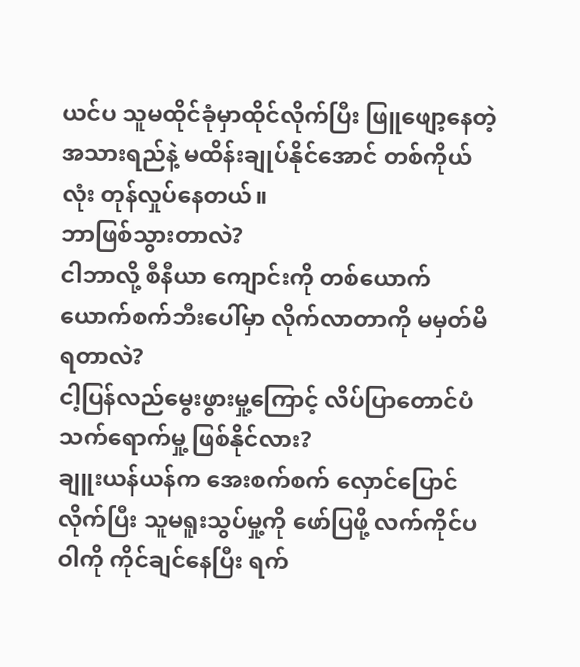ယင်ပ သူမထိုင်ခုံမှာထိုင်လိုက်ပြီး ဖြူဖျော့နေတဲ့ အသားရည်နဲ့ မထိန်းချုပ်နိုင်အောင် တစ်ကိုယ်လုံး တုန်လှုပ်နေတယ်။
ဘာဖြစ်သွားတာလဲ?
ငါဘာလို့ စီနီယာ ကျောင်းကို တစ်ယောက်ယောက်စက်ဘီးပေါ်မှာ လိုက်လာတာကို မမှတ်မိရတာလဲ?
ငါ့ပြန်လည်မွေးဖွားမှု့ကြောင့် လိပ်ပြာတောင်ပံသက်ရောက်မှု့ ဖြစ်နိုင်လား?
ချူးယန်ယန်က အေးစက်စက် လှောင်ပြောင်လိုက်ပြီး သူမရူးသွပ်မှု့ကို ဖော်ပြဖို့ လက်ကိုင်ပဝါကို ကိုင်ချင်နေပြီး ရက်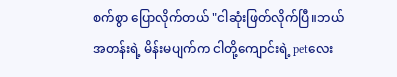စက်စွာ ပြောလိုက်တယ် "ငါဆုံးဖြတ်လိုက်ပြီ။ဘယ်အတန်းရဲ့ မိန်းမပျက်က ငါတို့ကျောင်းရဲ့ petလေး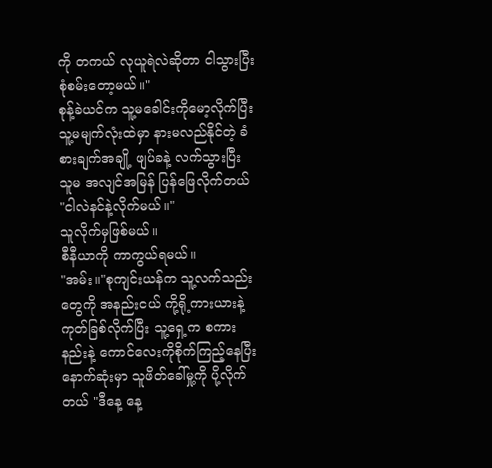ကို တကယ် လုယူရဲလဲဆိုတာ ငါသွားပြီး စုံစမ်းတော့မယ်။"
စုန့်ခဲယင်က သူ့မခေါင်းကိုမော့လိုက်ပြီး သူ့မမျက်လုံးထဲမှာ နားမလည်နိုင်တဲ့ ခံစားချက်အချို့ ဖျပ်ခနဲ့ လက်သွားပြီး သူမ အလျင်အမြန် ပြန်ဖြေလိုက်တယ် "ငါလဲနင်နဲ့လိုက်မယ်။"
သူလိုက်မှဖြစ်မယ်။
စီနီယာကို ကာကွယ်ရမယ်။
"အမ်း။"စုကျင်းယန်က သူ့လက်သည်းတွေကို အနည်းငယ် ကို့ရို့ကားယားနဲ့ ကုတ်ခြစ်လိုက်ပြီး သူ့ရှေ့က စကားနည်းနဲ့ ကောင်လေးကိုစိုက်ကြည့်နေပြီး နောက်ဆုံးမှာ သူဖိတ်ခေါ်မှု့ကို ပို့လိုက်တယ် "ဒီနေ့ နေ့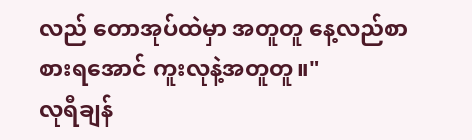လည် တောအုပ်ထဲမှာ အတူတူ နေ့လည်စာ စားရအောင် ကူးလုနဲ့အတူတူ။"
လုရီချန်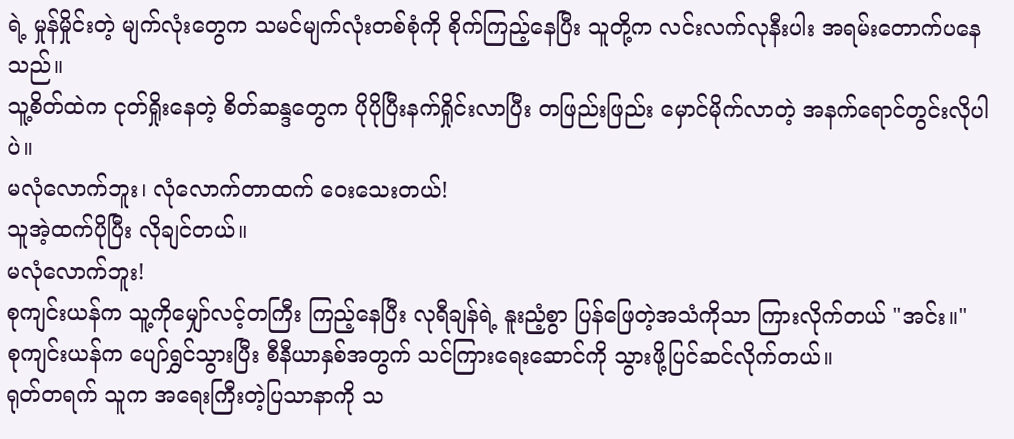ရဲ့ မှုန်မှိုင်းတဲ့ မျက်လုံးတွေက သမင်မျက်လုံးတစ်စုံကို စိုက်ကြည့်နေပြီး သူတို့က လင်းလက်လုနီးပါး အရမ်းတောက်ပနေသည်။
သူ့စိတ်ထဲက ငုတ်ရှိုးနေတဲ့ စိတ်ဆန္ဒတွေက ပိုပိုပြီးနက်ရှိုင်းလာပြီး တဖြည်းဖြည်း မှောင်မိုက်လာတဲ့ အနက်ရောင်တွင်းလိုပါပဲ။
မလုံလောက်ဘူး၊ လုံလောက်တာထက် ဝေးသေးတယ်!
သူအဲ့ထက်ပိုပြီး လိုချင်တယ်။
မလုံလောက်ဘူး!
စုကျင်းယန်က သူ့ကိုမျှော်လင့်တကြီး ကြည့်နေပြီး လုရီချန်ရဲ့ နူးညံ့စွာ ပြန်ဖြေတဲ့အသံကိုသာ ကြားလိုက်တယ် "အင်း။"
စုကျင်းယန်က ပျော်ရွှင်သွားပြီး စီနီယာနှစ်အတွက် သင်ကြားရေးဆောင်ကို သွားဖို့ပြင်ဆင်လိုက်တယ်။
ရုတ်တရက် သူက အရေးကြီးတဲ့ပြသာနာကို သ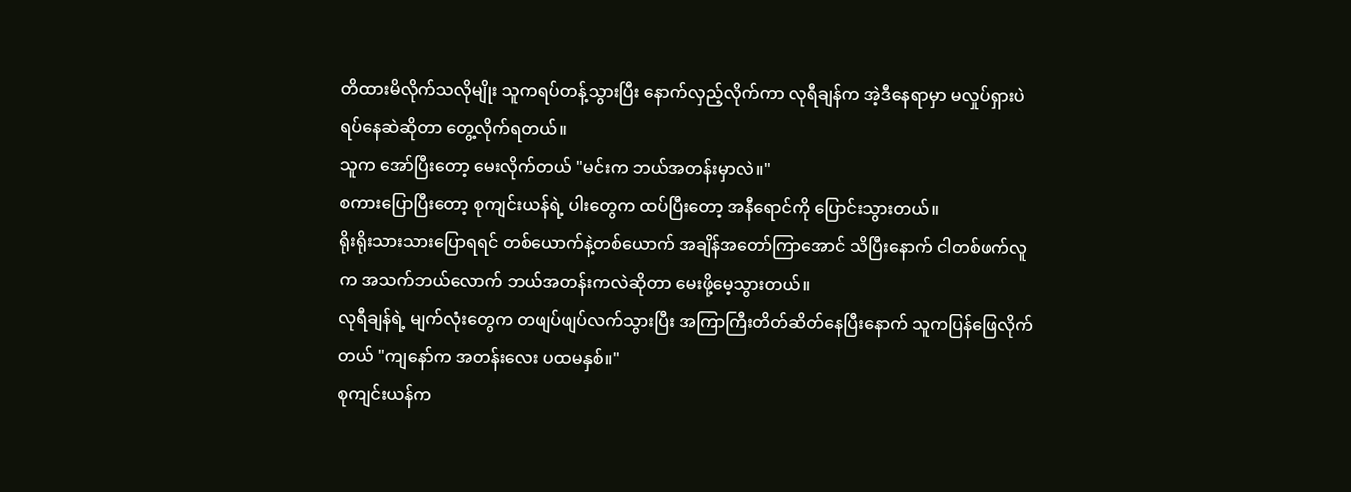တိထားမိလိုက်သလိုမျိုး သူကရပ်တန့်သွားပြီး နောက်လှည့်လိုက်ကာ လုရီချန်က အဲ့ဒီနေရာမှာ မလှုပ်ရှားပဲ ရပ်နေဆဲဆိုတာ တွေ့လိုက်ရတယ်။
သူက အော်ပြီးတော့ မေးလိုက်တယ် "မင်းက ဘယ်အတန်းမှာလဲ။"
စကားပြောပြီးတော့ စုကျင်းယန်ရဲ့ ပါးတွေက ထပ်ပြီးတော့ အနီရောင်ကို ပြောင်းသွားတယ်။
ရိုးရိုးသားသားပြောရရင် တစ်ယောက်နဲ့တစ်ယောက် အချိန်အတော်ကြာအောင် သိပြီးနောက် ငါတစ်ဖက်လူက အသက်ဘယ်လောက် ဘယ်အတန်းကလဲဆိုတာ မေးဖို့မေ့သွားတယ်။
လုရီချန်ရဲ့ မျက်လုံးတွေက တဖျပ်ဖျပ်လက်သွားပြီး အကြာကြီးတိတ်ဆိတ်နေပြီးနောက် သူကပြန်ဖြေလိုက်တယ် "ကျနော်က အတန်းလေး ပထမနှစ်။"
စုကျင်းယန်က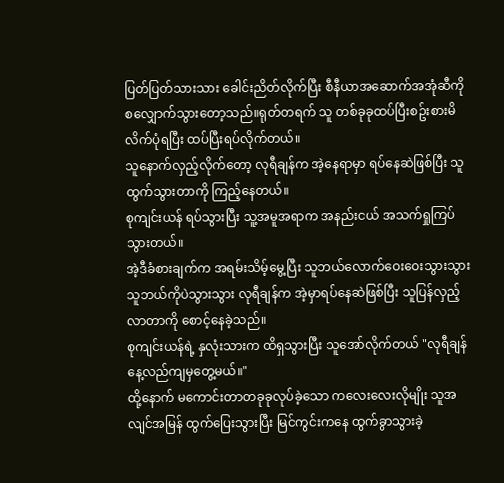ပြတ်ပြတ်သားသား ခေါင်းညိတ်လိုက်ပြီး စီနီယာအဆောက်အအုံဆီကို စလျှောက်သွားတော့သည်။ရုတ်တရက် သူ တစ်ခုခုထပ်ပြီးစဥ်းစားမိလိက်ပုံရပြီး ထပ်ပြီးရပ်လိုက်တယ်။
သူနောက်လှည့်လိုက်တော့ လုရီချန်က အဲ့နေရာမှာ ရပ်နေဆဲဖြစ်ပြီး သူထွက်သွားတာကို ကြည့်နေတယ်။
စုကျင်းယန် ရပ်သွားပြီး သူ့အမူအရာက အနည်းငယ် အသက်ရှုကြပ်သွားတယ်။
အဲ့ဒီခံစားချက်က အရမ်းသိမ့်မွေ့ပြီး သူဘယ်လောက်ဝေးဝေးသွားသွား သူဘယ်ကိုပဲသွားသွား လုရီချန်က အဲ့မှာရပ်နေဆဲဖြစ်ပြီး သူပြန်လှည့်လာတာကို စောင့်နေခဲ့သည်။
စုကျင်းယန်ရဲ့ နှလုံးသားက ထိရှသွားပြီး သူအော်လိုက်တယ် "လုရီချန် နေ့လည်ကျမှတွေ့မယ်။"
ထို့နောက် မကောင်းတာတခုခုလုပ်ခဲ့သော ကလေးလေးလိုမျိုး သူအလျင်အမြန် ထွက်ပြေးသွားပြီး မြင်ကွင်းကနေ ထွက်ခွာသွားခဲ့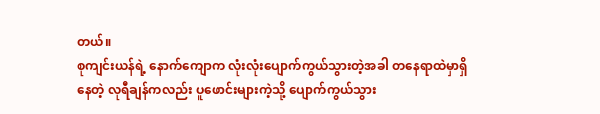တယ်။
စုကျင်းယန်ရဲ့ နောက်ကျောက လုံးလုံးပျောက်ကွယ်သွားတဲ့အခါ တနေရာထဲမှာရှိနေတဲ့ လုရီချန်ကလည်း ပူဖောင်းများကဲ့သို့ ပျောက်ကွယ်သွား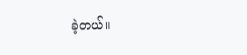ခဲ့တယ်။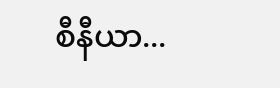စီနီယာ...